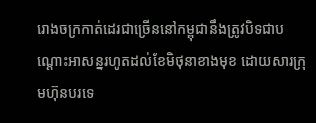រោងចក្រកាត់ដេរជាច្រើននៅកម្ពុជានឹងត្រូវបិទជាបណ្តោះអាសន្នរហូតដល់ខែមិថុនាខាងមុខ ដោយសារក្រុមហ៊ុនបរទេ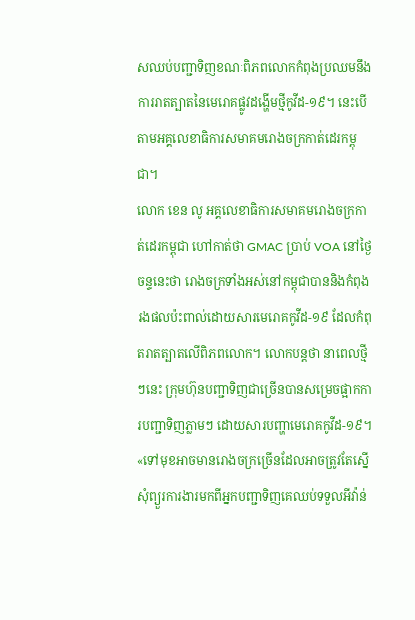សឈប់បញ្ជាទិញខណៈពិភពលោកកំពុងប្រឈមនឹងការរាតត្បាតនៃមេរោគផ្លូវដង្ហើមថ្មីកូវីដ-១៩។ នេះបើតាមអគ្គលេខាធិការសមាគមរោងចក្រកាត់ដេរកម្ពុជា។
លោក ខេន លូ អគ្គលេខាធិការសមាគមរោងចក្រកាត់ដេរកម្ពុជា ហៅកាត់ថា GMAC ប្រាប់ VOA នៅថ្ងៃចន្ទនេះថា រោងចក្រទាំងអស់នៅកម្ពុជាបាននិងកំពុងរងផលប៉ះពាល់ដោយសារមេរោគកូវីដ-១៩ ដែលកំពុតរាតត្បាតលើពិភពលោក។ លោកបន្តថា នាពេលថ្មីៗនេះ ក្រុមហ៊ុនបញ្ជាទិញជាច្រើនបានសម្រេចផ្អាកការបញ្ជាទិញភ្លាមៗ ដោយសារបញ្ហាមេរោគកូវីដ-១៩។
«ទៅមុខអាចមានរោងចក្រច្រើនដែលអាចត្រូវតែស្នើសុំព្យួរការងារមកពីអ្នកបញ្ជាទិញគេឈប់ទទួលអីវ៉ាន់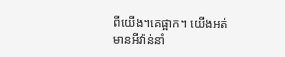ពីយើង។គេផ្អាក។ យើងអត់មានអីវ៉ាន់នាំ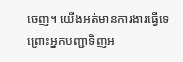ចេញ។ យើងអត់មានការងារធ្វើទេ ព្រោះអ្នកបញ្ជាទិញអ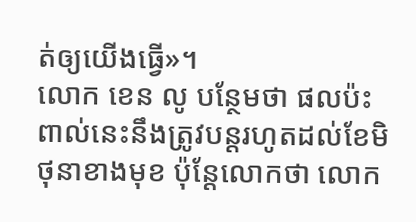ត់ឲ្យយើងធ្វើ»។
លោក ខេន លូ បន្ថែមថា ផលប៉ះពាល់នេះនឹងត្រូវបន្តរហូតដល់ខែមិថុនាខាងមុខ ប៉ុន្តែលោកថា លោក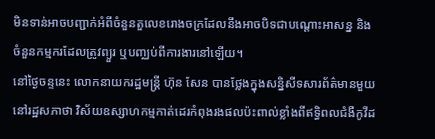មិនទាន់អាចបញ្ជាក់អំពីចំនួនតួលេខរោងចក្រដែលនឹងអាចបិទជាបណ្តោះអាសន្ន និងចំនួនកម្មករដែលត្រូវព្យួរ ឬបញ្ឈប់ពីការងារនៅឡើយ។
នៅថ្ងៃចន្ទនេះ លោកនាយករដ្ឋមន្រ្តី ហ៊ុន សែន បានថ្លែងក្នុងសន្និសីទសារព័ត៌មានមួយនៅរដ្ឋសភាថា វិស័យឧស្សាហកម្មកាត់ដេរកំពុងរងផលប៉ះពាល់ខ្លាំងពីឥទ្ធិពលជំងឺកូវីដ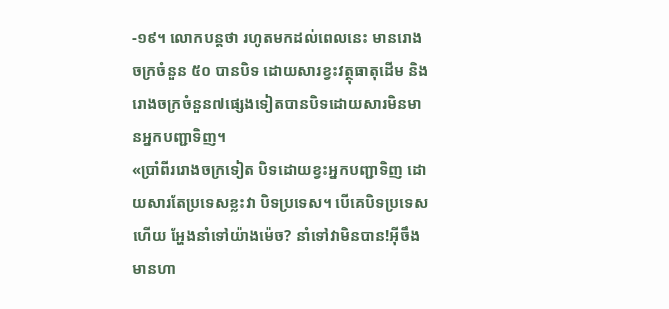-១៩។ លោកបន្តថា រហូតមកដល់ពេលនេះ មានរោងចក្រចំនួន ៥០ បានបិទ ដោយសារខ្វះវត្ថុធាតុដើម និងរោងចក្រចំនួន៧ផ្សេងទៀតបានបិទដោយសារមិនមានអ្នកបញ្ជាទិញ។
«ប្រាំពីររោងចក្រទៀត បិទដោយខ្វះអ្នកបញ្ជាទិញ ដោយសារតែប្រទេសខ្លះវា បិទប្រទេស។ បើគេបិទប្រទេសហើយ អ្ហែងនាំទៅយ៉ាងម៉េច? នាំទៅវាមិនបាន!អ៊ីចឹងមានហា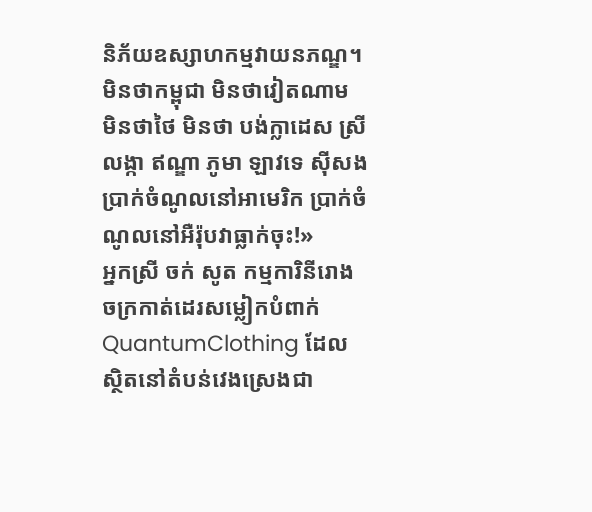និភ័យឧស្សាហកម្មវាយនភណ្ឌ។ មិនថាកម្ពុជា មិនថាវៀតណាម មិនថាថៃ មិនថា បង់ក្លាដេស ស្រីលង្កា ឥណ្ឌា ភូមា ឡាវទេ ស៊ីសងប្រាក់ចំណូលនៅអាមេរិក ប្រាក់ចំណូលនៅអឺរ៉ុបវាធ្លាក់ចុះ!»
អ្នកស្រី ចក់ សូត កម្មការិនីរោងចក្រកាត់ដេរសម្លៀកបំពាក់ QuantumClothing ដែលស្ថិតនៅតំបន់វេងស្រេងជា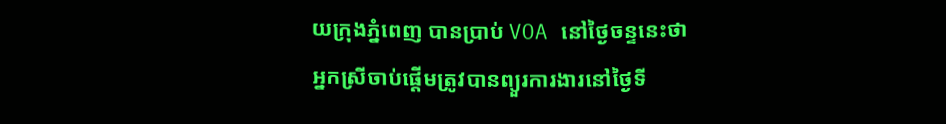យក្រុងភ្នំពេញ បានប្រាប់ VOA នៅថ្ងៃចន្ទនេះថា អ្នកស្រីចាប់ផ្តើមត្រូវបានព្យួរការងារនៅថ្ងៃទី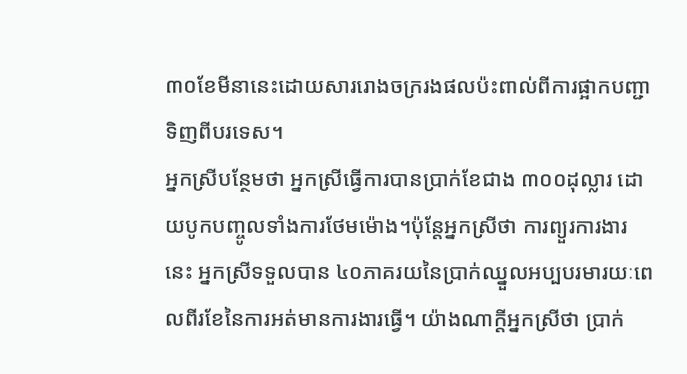៣០ខែមីនានេះដោយសាររោងចក្ររងផលប៉ះពាល់ពីការផ្អាកបញ្ជាទិញពីបរទេស។
អ្នកស្រីបន្ថែមថា អ្នកស្រីធ្វើការបានប្រាក់ខែជាង ៣០០ដុល្លារ ដោយបូកបញ្ចូលទាំងការថែមម៉ោង។ប៉ុន្តែអ្នកស្រីថា ការព្យួរការងារនេះ អ្នកស្រីទទួលបាន ៤០ភាគរយនៃប្រាក់ឈ្នួលអប្បបរមារយៈពេលពីរខែនៃការអត់មានការងារធ្វើ។ យ៉ាងណាក្តីអ្នកស្រីថា ប្រាក់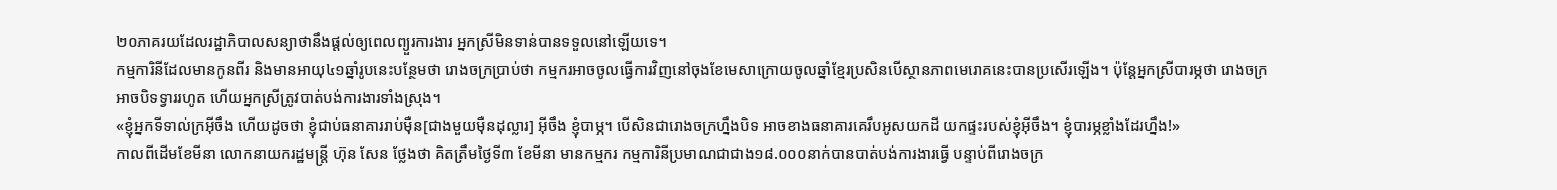២០ភាគរយដែលរដ្ឋាភិបាលសន្យាថានឹងផ្តល់ឲ្យពេលព្យួរការងារ អ្នកស្រីមិនទាន់បានទទួលនៅឡើយទេ។
កម្មការិនីដែលមានកូនពីរ និងមានអាយុ៤១ឆ្នាំរូបនេះបន្ថែមថា រោងចក្រប្រាប់ថា កម្មករអាចចូលធ្វើការវិញនៅចុងខែមេសាក្រោយចូលឆ្នាំខ្មែរប្រសិនបើស្ថានភាពមេរោគនេះបានប្រសើរឡើង។ ប៉ុន្តែអ្នកស្រីបារម្ភថា រោងចក្រអាចបិទទ្វាររហូត ហើយអ្នកស្រីត្រូវបាត់បង់ការងារទាំងស្រុង។
«ខ្ញុំអ្នកទីទាល់ក្រអ៊ីចឹង ហើយដូចថា ខ្ញុំជាប់ធនាគាររាប់ម៉ឺន[ជាងមួយម៉ឺនដុល្លារ] អ៊ីចឹង ខ្ញុំបាម្ភ។ បើសិនជារោងចក្រហ្នឹងបិទ អាចខាងធនាគារគេរឹបអូសយកដី យកផ្ទះរបស់ខ្ញុំអ៊ីចឹង។ ខ្ញុំបារម្ភខ្លាំងដែរហ្នឹង!»
កាលពីដើមខែមីនា លោកនាយករដ្ឋមន្រ្តី ហ៊ុន សែន ថ្លែងថា គិតត្រឹមថ្ងៃទី៣ ខែមីនា មានកម្មករ កម្មការិនីប្រមាណជាជាង១៨.០០០នាក់បានបាត់បង់ការងារធ្វើ បន្ទាប់ពីរោងចក្រ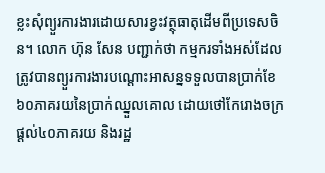ខ្លះសុំព្យួរការងារដោយសារខ្វះវត្ថុធាតុដើមពីប្រទេសចិន។ លោក ហ៊ុន សែន បញ្ជាក់ថា កម្មករទាំងអស់ដែលត្រូវបានព្យួរការងារបណ្ដោះអាសន្នទទួលបានប្រាក់ខែ៦០ភាគរយនៃប្រាក់ឈ្នួលគោល ដោយថៅកែរោងចក្រផ្ដល់៤០ភាគរយ និងរដ្ឋ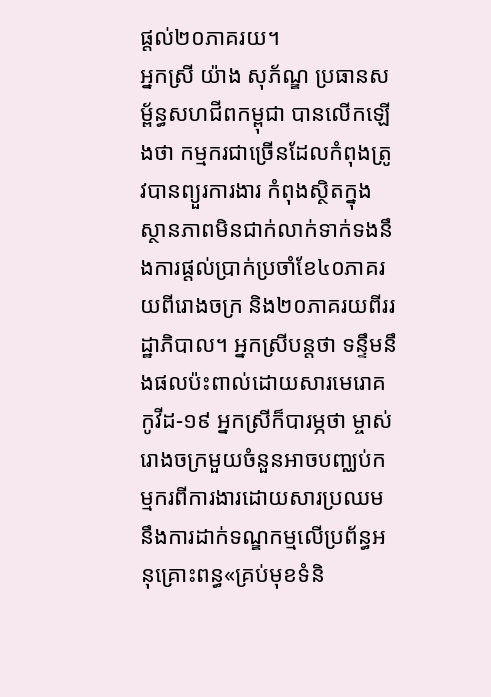ផ្ដល់២០ភាគរយ។
អ្នកស្រី យ៉ាង សុភ័ណ្ឌ ប្រធានសម្ព័ន្ធសហជីពកម្ពុជា បានលើកឡើងថា កម្មករជាច្រើនដែលកំពុងត្រូវបានព្យួរការងារ កំពុងស្ថិតក្នុងស្ថានភាពមិនជាក់លាក់ទាក់ទងនឹងការផ្តល់ប្រាក់ប្រចាំខែ៤០ភាគរយពីរោងចក្រ និង២០ភាគរយពីររដ្ឋាភិបាល។ អ្នកស្រីបន្តថា ទន្ទឹមនឹងផលប៉ះពាល់ដោយសារមេរោគកូវីដ-១៩ អ្នកស្រីក៏បារម្ភថា ម្ចាស់រោងចក្រមួយចំនួនអាចបញ្ឈប់កម្មករពីការងារដោយសារប្រឈមនឹងការដាក់ទណ្ឌកម្មលើប្រព័ន្ធអនុគ្រោះពន្ធ«គ្រប់មុខទំនិ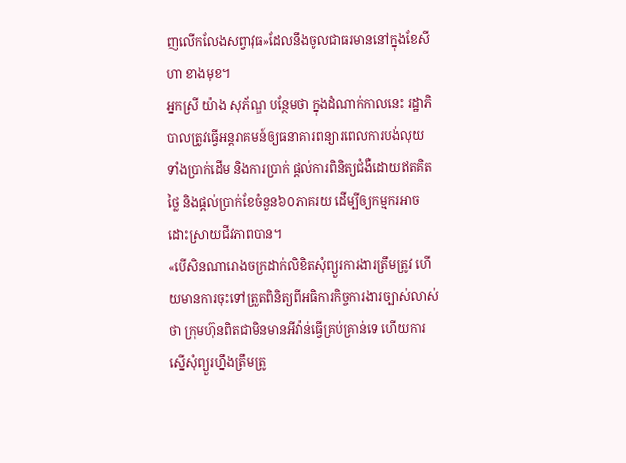ញលើកលែងសព្វាវុធ»ដែលនឹងចូលជាធរមាននៅក្នុងខែសីហា ខាងមុខ។
អ្នកស្រី យ៉ាង សុភ័ណ្ឌ បន្ថែមថា ក្នុងដំណាក់កាលនេះ រដ្ឋាភិបាលត្រូវធ្វើអន្តរាគមន៍ឲ្យធនាគារពន្យារពេលការបង់លុយ ទាំងប្រាក់ដើម និងការប្រាក់ ផ្តល់ការពិនិត្យជំងឺដោយឥតគិតថ្លៃ និងផ្តល់ប្រាក់ខែចំនួន៦០ភាគរយ ដើម្បីឲ្យកម្មករអាចដោះស្រាយជីវភាពបាន។
«បើសិនណារោងចក្រដាក់លិខិតសុំព្យួរការងារត្រឹមត្រូវ ហើយមានការចុះទៅត្រួតពិនិត្យពីអធិការកិច្ចការងារច្បាស់លាស់ថា ក្រុមហ៊ុនពិតជាមិនមានអីវ៉ាន់ធ្វើគ្រប់គ្រាន់ទេ ហើយការស្នើសុំព្យួរហ្នឹងត្រឹមត្រូ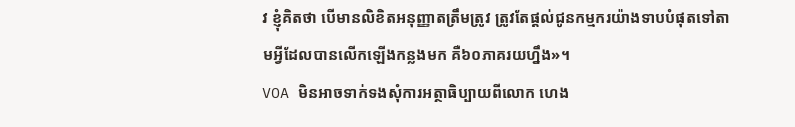វ ខ្ញុំគិតថា បើមានលិខិតអនុញ្ញាតត្រឹមត្រូវ ត្រូវតែផ្តល់ជូនកម្មករយ៉ាងទាបបំផុតទៅតាមអ្វីដែលបានលើកឡើងកន្លងមក គឺ៦០ភាគរយហ្នឹង»។
VOA មិនអាចទាក់ទងសុំការអត្ថាធិប្បាយពីលោក ហេង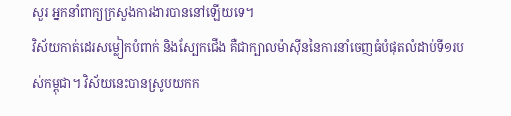សួរ អ្នកនាំពាក្យក្រសួងការងារបាននៅឡើយទេ។
វិស័យកាត់ដេរសម្លៀកបំពាក់ និងស្បែកជើង គឺជាក្បាលម៉ាស៊ីននៃការនាំចេញធំបំផុតលំដាប់ទី១របស់កម្ពុជា។ វិស័យនេះបានស្រូបយកក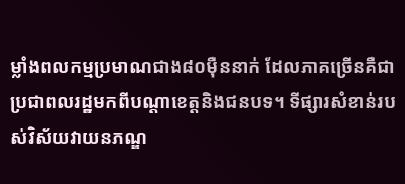ម្លាំងពលកម្មប្រមាណជាង៨០ម៉ឺននាក់ ដែលភាគច្រើនគឺជាប្រជាពលរដ្ឋមកពីបណ្តាខេត្តនិងជនបទ។ ទីផ្សារសំខាន់របស់វិស័យវាយនភណ្ឌ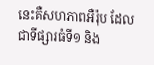នេះគឺសហភាពអឺរ៉ុប ដែលជាទីផ្សារធំទី១ និង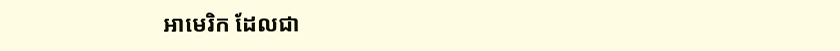អាមេរិក ដែលជា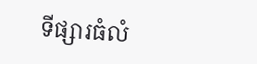ទីផ្សារធំលំ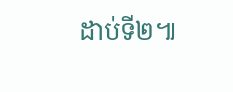ដាប់ទី២៕